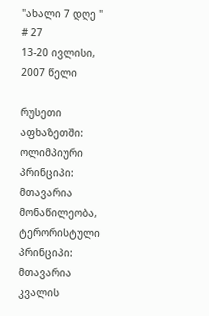"ახალი 7 დღე "
# 27
13-20 ივლისი, 2007 წელი

რუსეთი აფხაზეთში: ოლიმპიური პრინციპი: მთავარია მონაწილეობა, ტერორისტული პრინციპი: მთავარია კვალის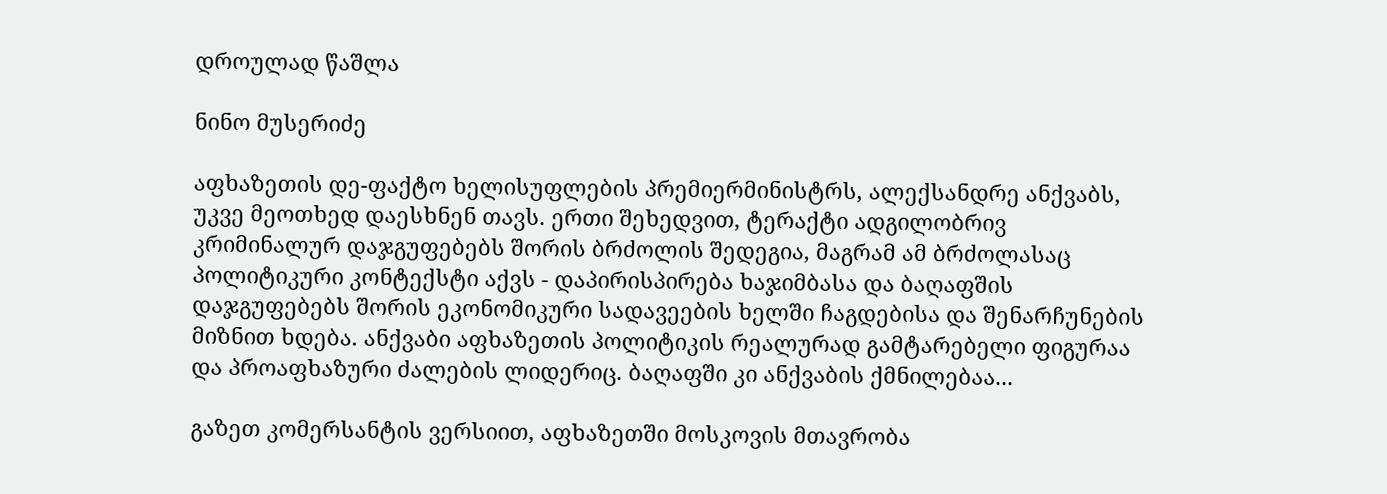დროულად წაშლა

ნინო მუსერიძე

აფხაზეთის დე-ფაქტო ხელისუფლების პრემიერმინისტრს, ალექსანდრე ანქვაბს, უკვე მეოთხედ დაესხნენ თავს. ერთი შეხედვით, ტერაქტი ადგილობრივ კრიმინალურ დაჯგუფებებს შორის ბრძოლის შედეგია, მაგრამ ამ ბრძოლასაც პოლიტიკური კონტექსტი აქვს - დაპირისპირება ხაჯიმბასა და ბაღაფშის დაჯგუფებებს შორის ეკონომიკური სადავეების ხელში ჩაგდებისა და შენარჩუნების მიზნით ხდება. ანქვაბი აფხაზეთის პოლიტიკის რეალურად გამტარებელი ფიგურაა და პროაფხაზური ძალების ლიდერიც. ბაღაფში კი ანქვაბის ქმნილებაა...

გაზეთ კომერსანტის ვერსიით, აფხაზეთში მოსკოვის მთავრობა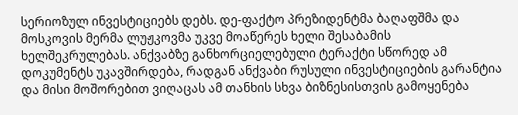სერიოზულ ინვესტიციებს დებს. დე-ფაქტო პრეზიდენტმა ბაღაფშმა და მოსკოვის მერმა ლუჟკოვმა უკვე მოაწერეს ხელი შესაბამის ხელშეკრულებას. ანქვაბზე განხორციელებული ტერაქტი სწორედ ამ დოკუმენტს უკავშირდება, რადგან ანქვაბი რუსული ინვესტიციების გარანტია და მისი მოშორებით ვიღაცას ამ თანხის სხვა ბიზნესისთვის გამოყენება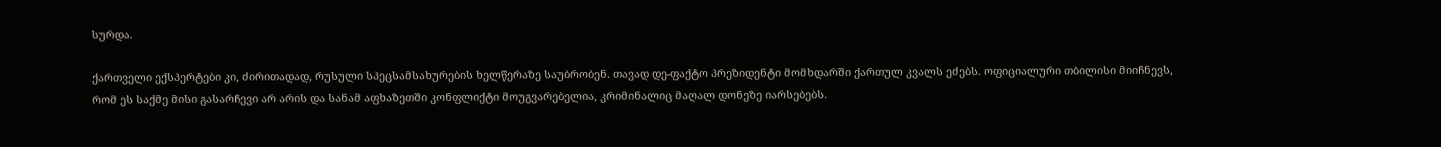სურდა.

ქართველი ექსპერტები კი, ძირითადად, რუსული სპეცსამსახურების ხელწერაზე საუბრობენ. თავად დე-ფაქტო პრეზიდენტი მომხდარში ქართულ კვალს ეძებს. ოფიციალური თბილისი მიიჩნევს, რომ ეს საქმე მისი გასარჩევი არ არის და სანამ აფხაზეთში კონფლიქტი მოუგვარებელია, კრიმინალიც მაღალ დონეზე იარსებებს.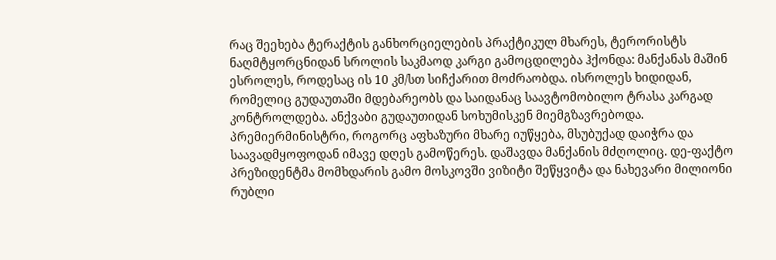რაც შეეხება ტერაქტის განხორციელების პრაქტიკულ მხარეს, ტერორისტს ნაღმტყორცნიდან სროლის საკმაოდ კარგი გამოცდილება ჰქონდა: მანქანას მაშინ ესროლეს, როდესაც ის 10 კმ/სთ სიჩქარით მოძრაობდა. ისროლეს ხიდიდან, რომელიც გუდაუთაში მდებარეობს და საიდანაც საავტომობილო ტრასა კარგად კონტროლდება. ანქვაბი გუდაუთიდან სოხუმისკენ მიემგზავრებოდა. პრემიერმინისტრი, როგორც აფხაზური მხარე იუწყება, მსუბუქად დაიჭრა და საავადმყოფოდან იმავე დღეს გამოწერეს. დაშავდა მანქანის მძღოლიც. დე-ფაქტო პრეზიდენტმა მომხდარის გამო მოსკოვში ვიზიტი შეწყვიტა და ნახევარი მილიონი რუბლი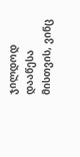ჯილდოდ დააწესა მისთვის, ვინც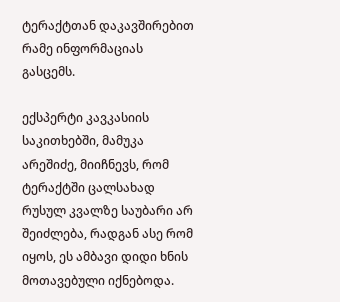ტერაქტთან დაკავშირებით რამე ინფორმაციას გასცემს.

ექსპერტი კავკასიის საკითხებში, მამუკა არეშიძე, მიიჩნევს, რომ ტერაქტში ცალსახად რუსულ კვალზე საუბარი არ შეიძლება, რადგან ასე რომ იყოს, ეს ამბავი დიდი ხნის მოთავებული იქნებოდა.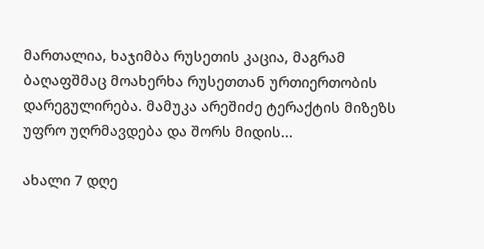მართალია, ხაჯიმბა რუსეთის კაცია, მაგრამ ბაღაფშმაც მოახერხა რუსეთთან ურთიერთობის დარეგულირება. მამუკა არეშიძე ტერაქტის მიზეზს უფრო უღრმავდება და შორს მიდის...

ახალი 7 დღე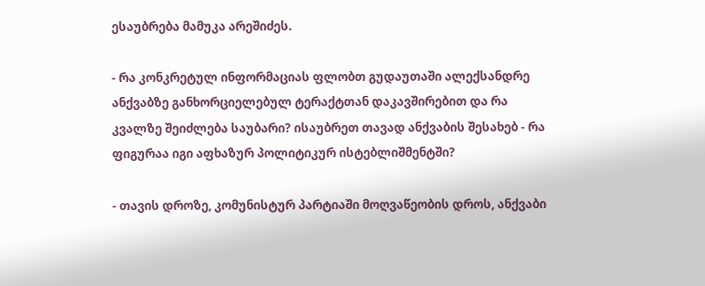ესაუბრება მამუკა არეშიძეს.

- რა კონკრეტულ ინფორმაციას ფლობთ გუდაუთაში ალექსანდრე ანქვაბზე განხორციელებულ ტერაქტთან დაკავშირებით და რა კვალზე შეიძლება საუბარი? ისაუბრეთ თავად ანქვაბის შესახებ - რა ფიგურაა იგი აფხაზურ პოლიტიკურ ისტებლიშმენტში?

- თავის დროზე, კომუნისტურ პარტიაში მოღვაწეობის დროს, ანქვაბი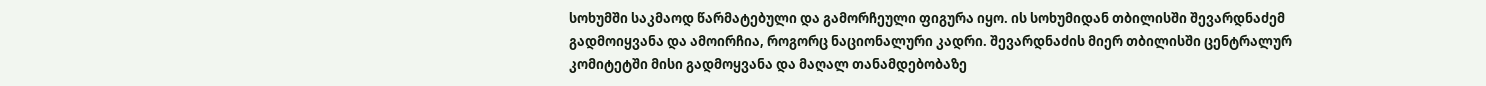სოხუმში საკმაოდ წარმატებული და გამორჩეული ფიგურა იყო. ის სოხუმიდან თბილისში შევარდნაძემ გადმოიყვანა და ამოირჩია, როგორც ნაციონალური კადრი. შევარდნაძის მიერ თბილისში ცენტრალურ კომიტეტში მისი გადმოყვანა და მაღალ თანამდებობაზე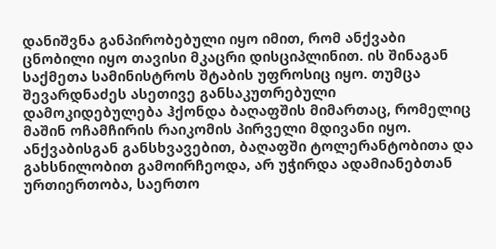დანიშვნა განპირობებული იყო იმით, რომ ანქვაბი ცნობილი იყო თავისი მკაცრი დისციპლინით. ის შინაგან საქმეთა სამინისტროს შტაბის უფროსიც იყო. თუმცა შევარდნაძეს ასეთივე განსაკუთრებული დამოკიდებულება ჰქონდა ბაღაფშის მიმართაც, რომელიც მაშინ ოჩამჩირის რაიკომის პირველი მდივანი იყო. ანქვაბისგან განსხვავებით, ბაღაფში ტოლერანტობითა და გახსნილობით გამოირჩეოდა, არ უჭირდა ადამიანებთან ურთიერთობა, საერთო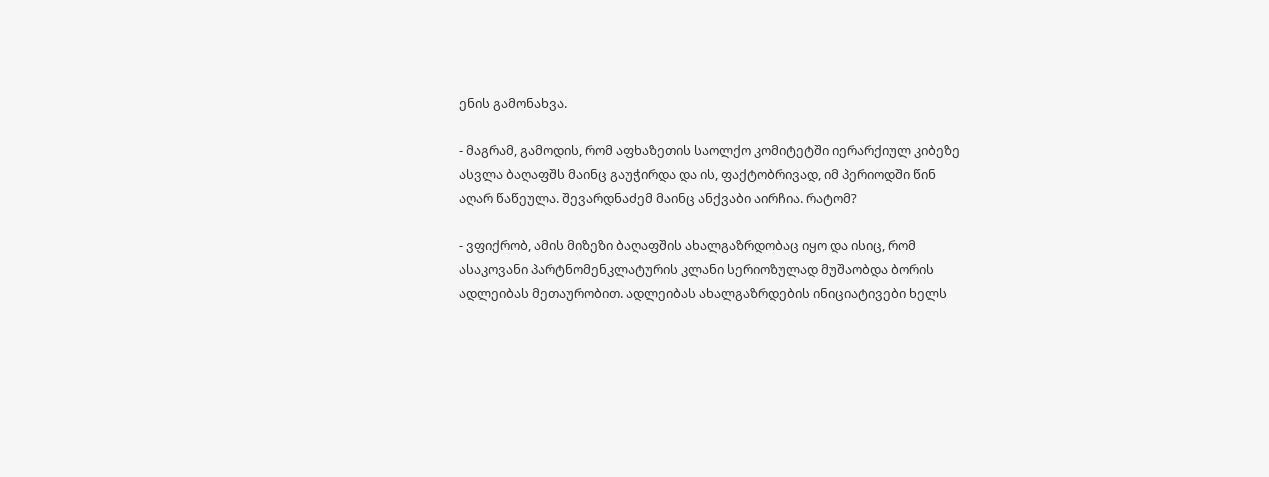ენის გამონახვა.

- მაგრამ, გამოდის, რომ აფხაზეთის საოლქო კომიტეტში იერარქიულ კიბეზე ასვლა ბაღაფშს მაინც გაუჭირდა და ის, ფაქტობრივად, იმ პერიოდში წინ აღარ წაწეულა. შევარდნაძემ მაინც ანქვაბი აირჩია. რატომ?

- ვფიქრობ, ამის მიზეზი ბაღაფშის ახალგაზრდობაც იყო და ისიც, რომ ასაკოვანი პარტნომენკლატურის კლანი სერიოზულად მუშაობდა ბორის ადლეიბას მეთაურობით. ადლეიბას ახალგაზრდების ინიციატივები ხელს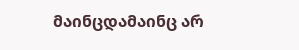მაინცდამაინც არ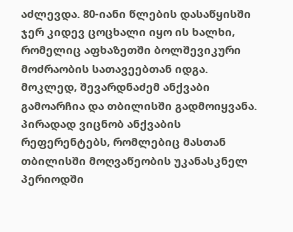აძლევდა. 80-იანი წლების დასაწყისში ჯერ კიდევ ცოცხალი იყო ის ხალხი, რომელიც აფხაზეთში ბოლშევიკური მოძრაობის სათავეებთან იდგა. მოკლედ, შევარდნაძემ ანქვაბი გამოარჩია და თბილისში გადმოიყვანა. პირადად ვიცნობ ანქვაბის რეფერენტებს, რომლებიც მასთან თბილისში მოღვაწეობის უკანასკნელ პერიოდში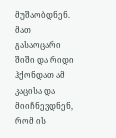მუშაობდნენ. მათ გასაოცარი შიში და რიდი ჰქონდათ ამ კაცისა და მიიჩნევდნენ, რომ ის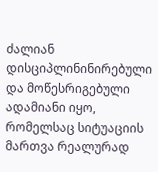ძალიან დისციპლინინირებული და მოწესრიგებული ადამიანი იყო, რომელსაც სიტუაციის მართვა რეალურად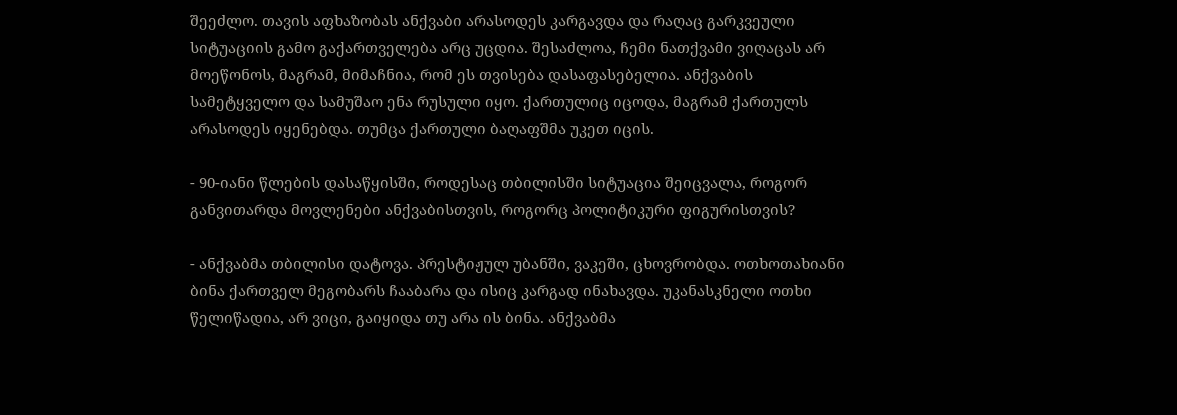შეეძლო. თავის აფხაზობას ანქვაბი არასოდეს კარგავდა და რაღაც გარკვეული სიტუაციის გამო გაქართველება არც უცდია. შესაძლოა, ჩემი ნათქვამი ვიღაცას არ მოეწონოს, მაგრამ, მიმაჩნია, რომ ეს თვისება დასაფასებელია. ანქვაბის სამეტყველო და სამუშაო ენა რუსული იყო. ქართულიც იცოდა, მაგრამ ქართულს არასოდეს იყენებდა. თუმცა ქართული ბაღაფშმა უკეთ იცის.

- 90-იანი წლების დასაწყისში, როდესაც თბილისში სიტუაცია შეიცვალა, როგორ განვითარდა მოვლენები ანქვაბისთვის, როგორც პოლიტიკური ფიგურისთვის?

- ანქვაბმა თბილისი დატოვა. პრესტიჟულ უბანში, ვაკეში, ცხოვრობდა. ოთხოთახიანი ბინა ქართველ მეგობარს ჩააბარა და ისიც კარგად ინახავდა. უკანასკნელი ოთხი წელიწადია, არ ვიცი, გაიყიდა თუ არა ის ბინა. ანქვაბმა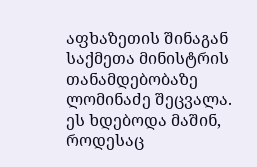აფხაზეთის შინაგან საქმეთა მინისტრის თანამდებობაზე ლომინაძე შეცვალა. ეს ხდებოდა მაშინ, როდესაც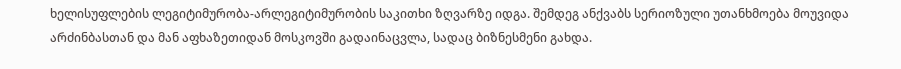ხელისუფლების ლეგიტიმურობა-არლეგიტიმურობის საკითხი ზღვარზე იდგა. შემდეგ ანქვაბს სერიოზული უთანხმოება მოუვიდა არძინბასთან და მან აფხაზეთიდან მოსკოვში გადაინაცვლა, სადაც ბიზნესმენი გახდა.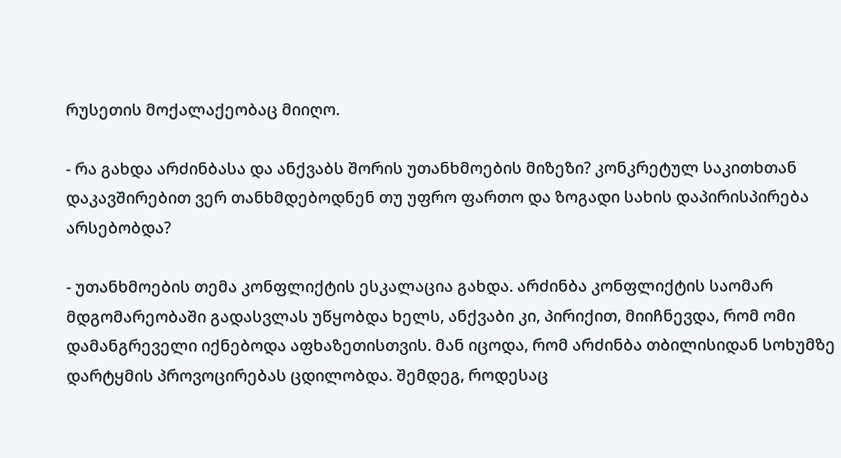რუსეთის მოქალაქეობაც მიიღო.

- რა გახდა არძინბასა და ანქვაბს შორის უთანხმოების მიზეზი? კონკრეტულ საკითხთან დაკავშირებით ვერ თანხმდებოდნენ თუ უფრო ფართო და ზოგადი სახის დაპირისპირება არსებობდა?

- უთანხმოების თემა კონფლიქტის ესკალაცია გახდა. არძინბა კონფლიქტის საომარ მდგომარეობაში გადასვლას უწყობდა ხელს, ანქვაბი კი, პირიქით, მიიჩნევდა, რომ ომი დამანგრეველი იქნებოდა აფხაზეთისთვის. მან იცოდა, რომ არძინბა თბილისიდან სოხუმზე დარტყმის პროვოცირებას ცდილობდა. შემდეგ, როდესაც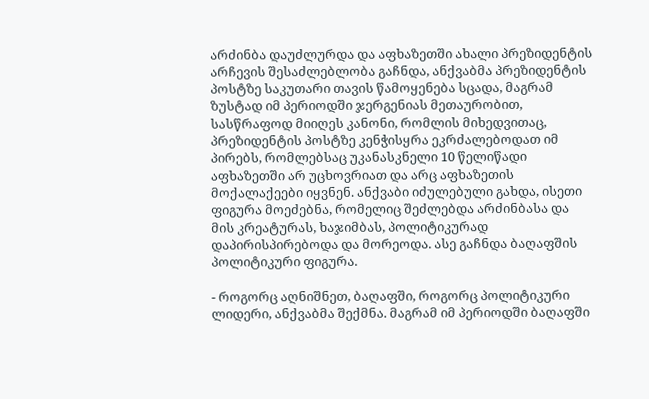არძინბა დაუძლურდა და აფხაზეთში ახალი პრეზიდენტის არჩევის შესაძლებლობა გაჩნდა, ანქვაბმა პრეზიდენტის პოსტზე საკუთარი თავის წამოყენება სცადა, მაგრამ ზუსტად იმ პერიოდში ჯერგენიას მეთაურობით, სასწრაფოდ მიიღეს კანონი, რომლის მიხედვითაც, პრეზიდენტის პოსტზე კენჭისყრა ეკრძალებოდათ იმ პირებს, რომლებსაც უკანასკნელი 10 წელიწადი აფხაზეთში არ უცხოვრიათ და არც აფხაზეთის მოქალაქეები იყვნენ. ანქვაბი იძულებული გახდა, ისეთი ფიგურა მოეძებნა, რომელიც შეძლებდა არძინბასა და მის კრეატურას, ხაჯიმბას, პოლიტიკურად დაპირისპირებოდა და მორეოდა. ასე გაჩნდა ბაღაფშის პოლიტიკური ფიგურა.

- როგორც აღნიშნეთ, ბაღაფში, როგორც პოლიტიკური ლიდერი, ანქვაბმა შექმნა. მაგრამ იმ პერიოდში ბაღაფში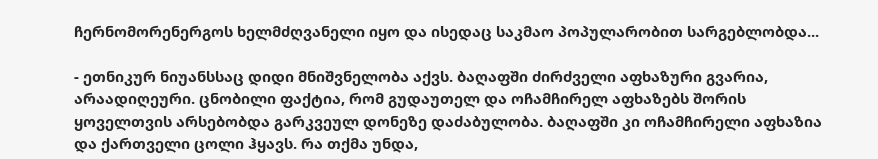ჩერნომორენერგოს ხელმძღვანელი იყო და ისედაც საკმაო პოპულარობით სარგებლობდა...

- ეთნიკურ ნიუანსსაც დიდი მნიშვნელობა აქვს. ბაღაფში ძირძველი აფხაზური გვარია, არაადიღეური. ცნობილი ფაქტია, რომ გუდაუთელ და ოჩამჩირელ აფხაზებს შორის ყოველთვის არსებობდა გარკვეულ დონეზე დაძაბულობა. ბაღაფში კი ოჩამჩირელი აფხაზია და ქართველი ცოლი ჰყავს. რა თქმა უნდა,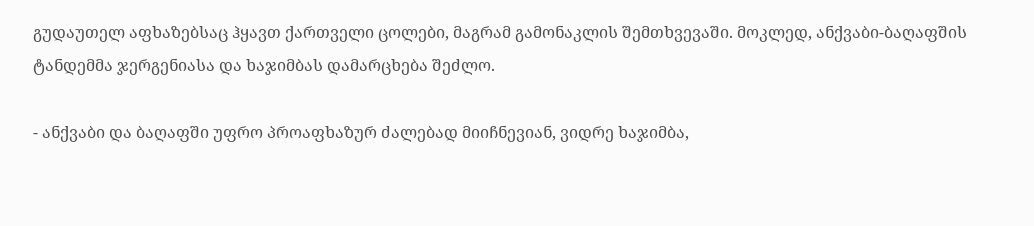გუდაუთელ აფხაზებსაც ჰყავთ ქართველი ცოლები, მაგრამ გამონაკლის შემთხვევაში. მოკლედ, ანქვაბი-ბაღაფშის ტანდემმა ჯერგენიასა და ხაჯიმბას დამარცხება შეძლო.

- ანქვაბი და ბაღაფში უფრო პროაფხაზურ ძალებად მიიჩნევიან, ვიდრე ხაჯიმბა,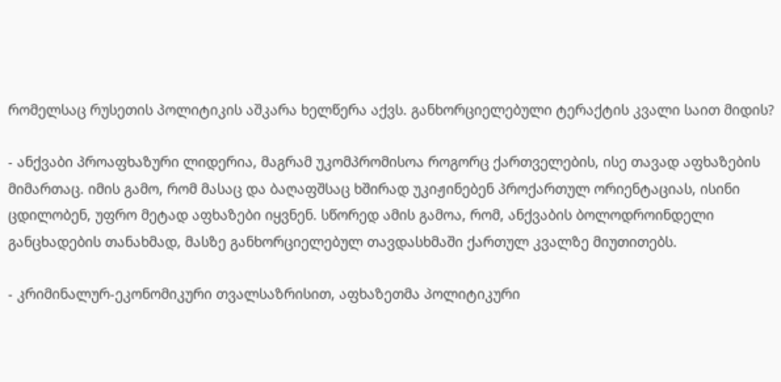რომელსაც რუსეთის პოლიტიკის აშკარა ხელწერა აქვს. განხორციელებული ტერაქტის კვალი საით მიდის?

- ანქვაბი პროაფხაზური ლიდერია, მაგრამ უკომპრომისოა როგორც ქართველების, ისე თავად აფხაზების მიმართაც. იმის გამო, რომ მასაც და ბაღაფშსაც ხშირად უკიჟინებენ პროქართულ ორიენტაციას, ისინი ცდილობენ, უფრო მეტად აფხაზები იყვნენ. სწორედ ამის გამოა, რომ, ანქვაბის ბოლოდროინდელი განცხადების თანახმად, მასზე განხორციელებულ თავდასხმაში ქართულ კვალზე მიუთითებს.

- კრიმინალურ-ეკონომიკური თვალსაზრისით, აფხაზეთმა პოლიტიკური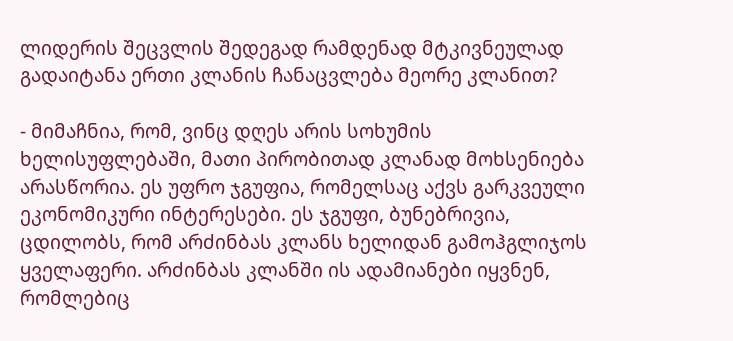ლიდერის შეცვლის შედეგად რამდენად მტკივნეულად გადაიტანა ერთი კლანის ჩანაცვლება მეორე კლანით?

- მიმაჩნია, რომ, ვინც დღეს არის სოხუმის ხელისუფლებაში, მათი პირობითად კლანად მოხსენიება არასწორია. ეს უფრო ჯგუფია, რომელსაც აქვს გარკვეული ეკონომიკური ინტერესები. ეს ჯგუფი, ბუნებრივია, ცდილობს, რომ არძინბას კლანს ხელიდან გამოჰგლიჯოს ყველაფერი. არძინბას კლანში ის ადამიანები იყვნენ, რომლებიც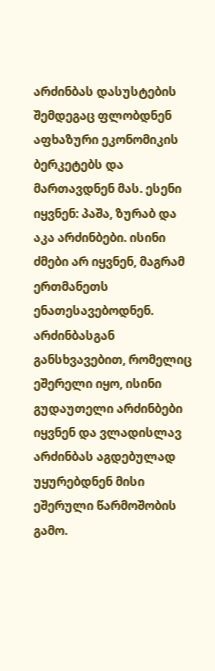არძინბას დასუსტების შემდეგაც ფლობდნენ აფხაზური ეკონომიკის ბერკეტებს და მართავდნენ მას. ესენი იყვნენ: პაშა, ზურაბ და აკა არძინბები. ისინი ძმები არ იყვნენ, მაგრამ ერთმანეთს ენათესავებოდნენ. არძინბასგან განსხვავებით, რომელიც ეშერელი იყო, ისინი გუდაუთელი არძინბები იყვნენ და ვლადისლავ არძინბას აგდებულად უყურებდნენ მისი ეშერული წარმოშობის გამო.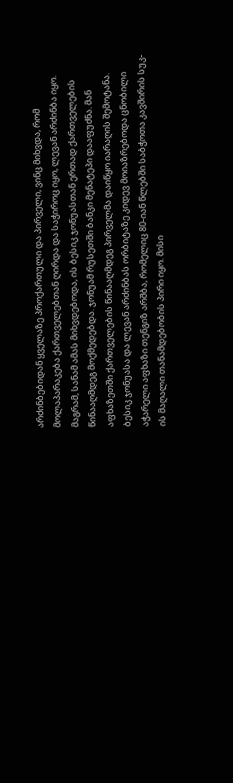არძინბებიდან ყველაზე პროქართული და პირველი, ვინც მიხვდა, რომ მოლაპარაკება ქართველებთან ღირდა და საჭიროც იყო, ლევან არძინბა იყო. მაგრამ, სანამ ამას მიხვდებოდა, ის ბესიკ ჯონუასთან ერთად ქართველების წინააღმდეგ მოქმედებდა. ჯონუამ რუსეთში ბანკი მენატეპი დააფუძნა. მან აფხაზეთში ქართველების წინააღმდეგ პირველმა დაიწყო იარაღის შემოტანა. ბესიკ ჯონუასა და ლევან არძინბას ორბიტაზე კიდევ მოიაზრებოდა ცნობილი აჭარელი აფხაზი თენგიზ არშბა, რომელიც 80-იან წლებში საბჭოთა კავშირის სუკ-ის მაღალი თანამდებობის პირი იყო. მისი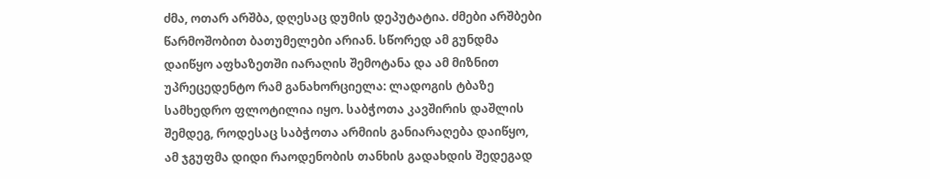ძმა, ოთარ არშბა, დღესაც დუმის დეპუტატია. ძმები არშბები წარმოშობით ბათუმელები არიან. სწორედ ამ გუნდმა დაიწყო აფხაზეთში იარაღის შემოტანა და ამ მიზნით უპრეცედენტო რამ განახორციელა: ლადოგის ტბაზე სამხედრო ფლოტილია იყო. საბჭოთა კავშირის დაშლის შემდეგ, როდესაც საბჭოთა არმიის განიარაღება დაიწყო, ამ ჯგუფმა დიდი რაოდენობის თანხის გადახდის შედეგად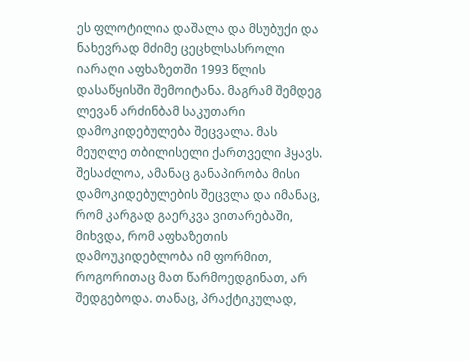ეს ფლოტილია დაშალა და მსუბუქი და ნახევრად მძიმე ცეცხლსასროლი იარაღი აფხაზეთში 1993 წლის დასაწყისში შემოიტანა. მაგრამ შემდეგ ლევან არძინბამ საკუთარი დამოკიდებულება შეცვალა. მას მეუღლე თბილისელი ქართველი ჰყავს. შესაძლოა, ამანაც განაპირობა მისი დამოკიდებულების შეცვლა და იმანაც, რომ კარგად გაერკვა ვითარებაში, მიხვდა, რომ აფხაზეთის დამოუკიდებლობა იმ ფორმით, როგორითაც მათ წარმოედგინათ, არ შედგებოდა. თანაც, პრაქტიკულად,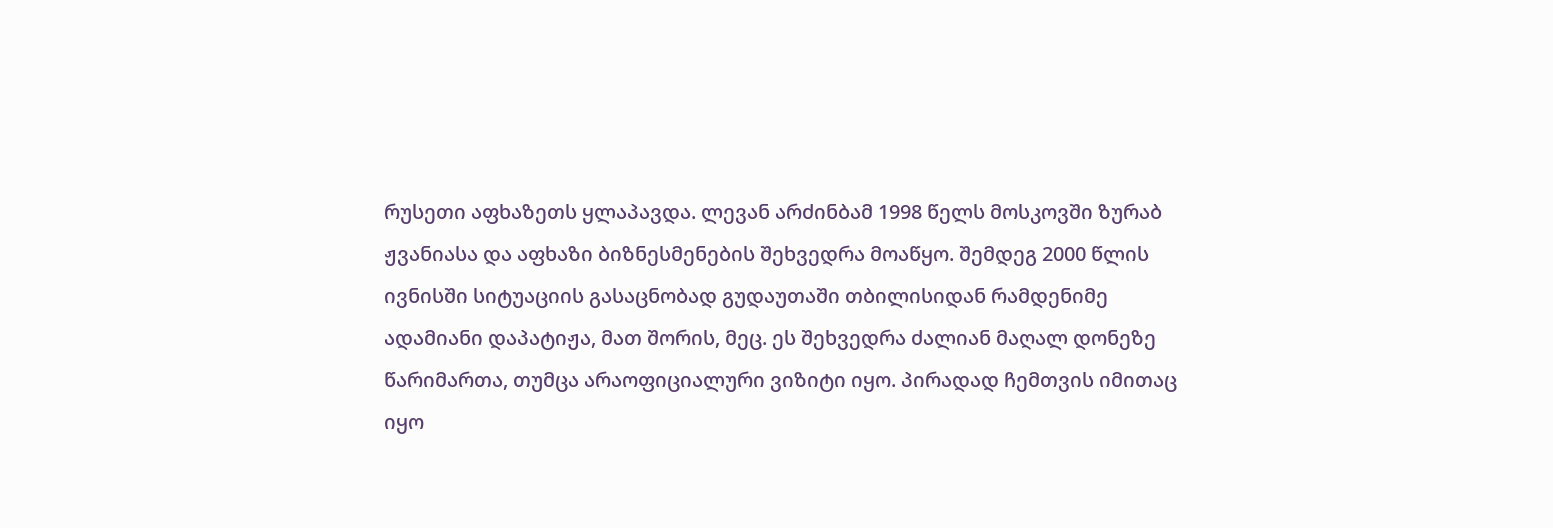რუსეთი აფხაზეთს ყლაპავდა. ლევან არძინბამ 1998 წელს მოსკოვში ზურაბ ჟვანიასა და აფხაზი ბიზნესმენების შეხვედრა მოაწყო. შემდეგ 2000 წლის ივნისში სიტუაციის გასაცნობად გუდაუთაში თბილისიდან რამდენიმე ადამიანი დაპატიჟა, მათ შორის, მეც. ეს შეხვედრა ძალიან მაღალ დონეზე წარიმართა, თუმცა არაოფიციალური ვიზიტი იყო. პირადად ჩემთვის იმითაც იყო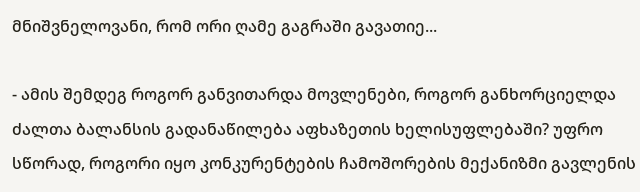მნიშვნელოვანი, რომ ორი ღამე გაგრაში გავათიე...

- ამის შემდეგ როგორ განვითარდა მოვლენები, როგორ განხორციელდა ძალთა ბალანსის გადანაწილება აფხაზეთის ხელისუფლებაში? უფრო სწორად, როგორი იყო კონკურენტების ჩამოშორების მექანიზმი გავლენის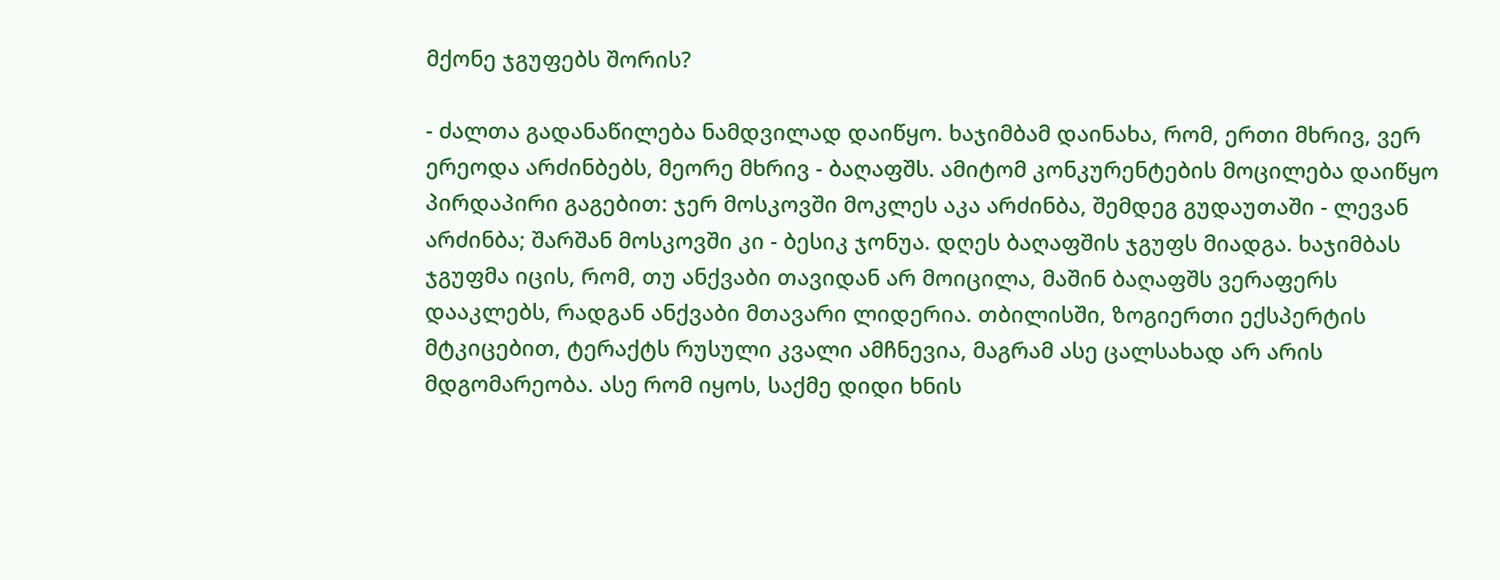მქონე ჯგუფებს შორის?

- ძალთა გადანაწილება ნამდვილად დაიწყო. ხაჯიმბამ დაინახა, რომ, ერთი მხრივ, ვერ ერეოდა არძინბებს, მეორე მხრივ - ბაღაფშს. ამიტომ კონკურენტების მოცილება დაიწყო პირდაპირი გაგებით: ჯერ მოსკოვში მოკლეს აკა არძინბა, შემდეგ გუდაუთაში - ლევან არძინბა; შარშან მოსკოვში კი - ბესიკ ჯონუა. დღეს ბაღაფშის ჯგუფს მიადგა. ხაჯიმბას ჯგუფმა იცის, რომ, თუ ანქვაბი თავიდან არ მოიცილა, მაშინ ბაღაფშს ვერაფერს დააკლებს, რადგან ანქვაბი მთავარი ლიდერია. თბილისში, ზოგიერთი ექსპერტის მტკიცებით, ტერაქტს რუსული კვალი ამჩნევია, მაგრამ ასე ცალსახად არ არის მდგომარეობა. ასე რომ იყოს, საქმე დიდი ხნის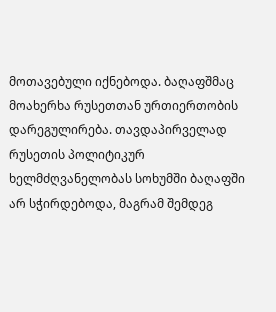მოთავებული იქნებოდა. ბაღაფშმაც მოახერხა რუსეთთან ურთიერთობის დარეგულირება. თავდაპირველად რუსეთის პოლიტიკურ ხელმძღვანელობას სოხუმში ბაღაფში არ სჭირდებოდა, მაგრამ შემდეგ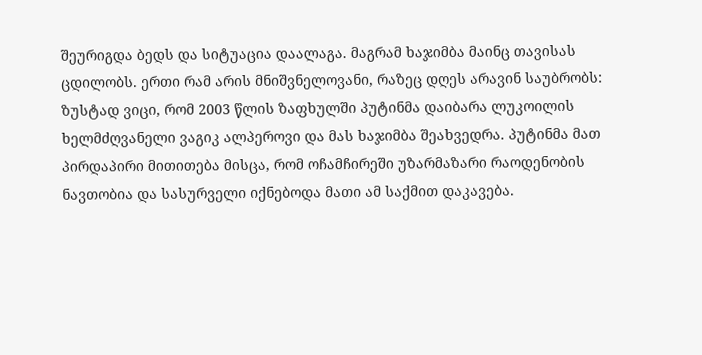შეურიგდა ბედს და სიტუაცია დაალაგა. მაგრამ ხაჯიმბა მაინც თავისას ცდილობს. ერთი რამ არის მნიშვნელოვანი, რაზეც დღეს არავინ საუბრობს: ზუსტად ვიცი, რომ 2003 წლის ზაფხულში პუტინმა დაიბარა ლუკოილის ხელმძღვანელი ვაგიკ ალპეროვი და მას ხაჯიმბა შეახვედრა. პუტინმა მათ პირდაპირი მითითება მისცა, რომ ოჩამჩირეში უზარმაზარი რაოდენობის ნავთობია და სასურველი იქნებოდა მათი ამ საქმით დაკავება.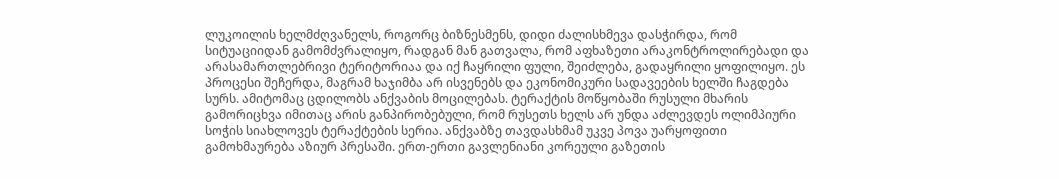ლუკოილის ხელმძღვანელს, როგორც ბიზნესმენს, დიდი ძალისხმევა დასჭირდა, რომ სიტუაციიდან გამომძვრალიყო, რადგან მან გათვალა, რომ აფხაზეთი არაკონტროლირებადი და არასამართლებრივი ტერიტორიაა და იქ ჩაყრილი ფული, შეიძლება, გადაყრილი ყოფილიყო. ეს პროცესი შეჩერდა, მაგრამ ხაჯიმბა არ ისვენებს და ეკონომიკური სადავეების ხელში ჩაგდება სურს. ამიტომაც ცდილობს ანქვაბის მოცილებას. ტერაქტის მოწყობაში რუსული მხარის გამორიცხვა იმითაც არის განპირობებული, რომ რუსეთს ხელს არ უნდა აძლევდეს ოლიმპიური სოჭის სიახლოვეს ტერაქტების სერია. ანქვაბზე თავდასხმამ უკვე პოვა უარყოფითი გამოხმაურება აზიურ პრესაში. ერთ-ერთი გავლენიანი კორეული გაზეთის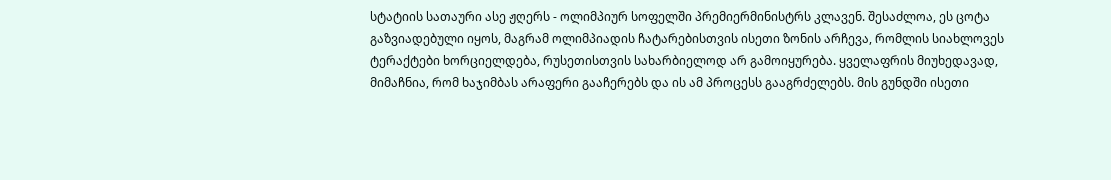სტატიის სათაური ასე ჟღერს - ოლიმპიურ სოფელში პრემიერმინისტრს კლავენ. შესაძლოა, ეს ცოტა გაზვიადებული იყოს, მაგრამ ოლიმპიადის ჩატარებისთვის ისეთი ზონის არჩევა, რომლის სიახლოვეს ტერაქტები ხორციელდება, რუსეთისთვის სახარბიელოდ არ გამოიყურება. ყველაფრის მიუხედავად, მიმაჩნია, რომ ხაჯიმბას არაფერი გააჩერებს და ის ამ პროცესს გააგრძელებს. მის გუნდში ისეთი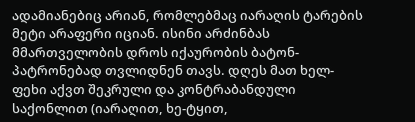ადამიანებიც არიან, რომლებმაც იარაღის ტარების მეტი არაფერი იციან. ისინი არძინბას მმართველობის დროს იქაურობის ბატონ-პატრონებად თვლიდნენ თავს. დღეს მათ ხელ-ფეხი აქვთ შეკრული და კონტრაბანდული საქონლით (იარაღით, ხე-ტყით,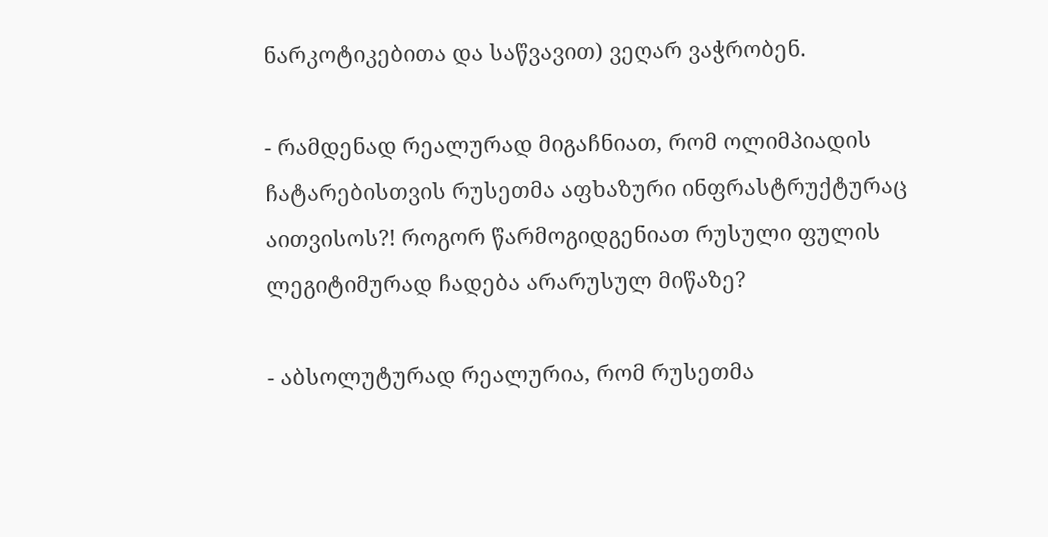ნარკოტიკებითა და საწვავით) ვეღარ ვაჭრობენ.

- რამდენად რეალურად მიგაჩნიათ, რომ ოლიმპიადის ჩატარებისთვის რუსეთმა აფხაზური ინფრასტრუქტურაც აითვისოს?! როგორ წარმოგიდგენიათ რუსული ფულის ლეგიტიმურად ჩადება არარუსულ მიწაზე?

- აბსოლუტურად რეალურია, რომ რუსეთმა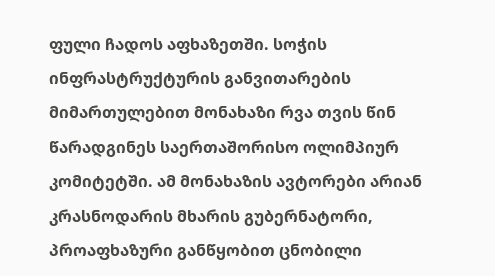ფული ჩადოს აფხაზეთში. სოჭის ინფრასტრუქტურის განვითარების მიმართულებით მონახაზი რვა თვის წინ წარადგინეს საერთაშორისო ოლიმპიურ კომიტეტში. ამ მონახაზის ავტორები არიან კრასნოდარის მხარის გუბერნატორი, პროაფხაზური განწყობით ცნობილი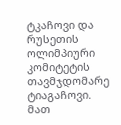ტკაჩოვი და რუსეთის ოლიმპიური კომიტეტის თავმჯდომარე ტიაგაჩოვი. მათ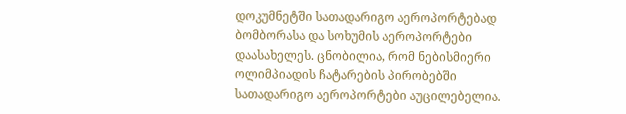დოკუმნეტში სათადარიგო აეროპორტებად ბომბორასა და სოხუმის აეროპორტები დაასახელეს. ცნობილია, რომ ნებისმიერი ოლიმპიადის ჩატარების პირობებში სათადარიგო აეროპორტები აუცილებელია.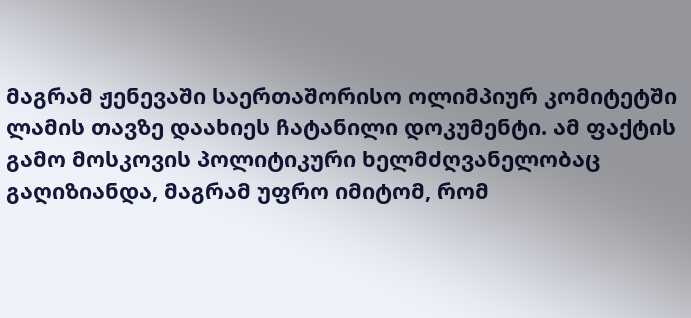მაგრამ ჟენევაში საერთაშორისო ოლიმპიურ კომიტეტში ლამის თავზე დაახიეს ჩატანილი დოკუმენტი. ამ ფაქტის გამო მოსკოვის პოლიტიკური ხელმძღვანელობაც გაღიზიანდა, მაგრამ უფრო იმიტომ, რომ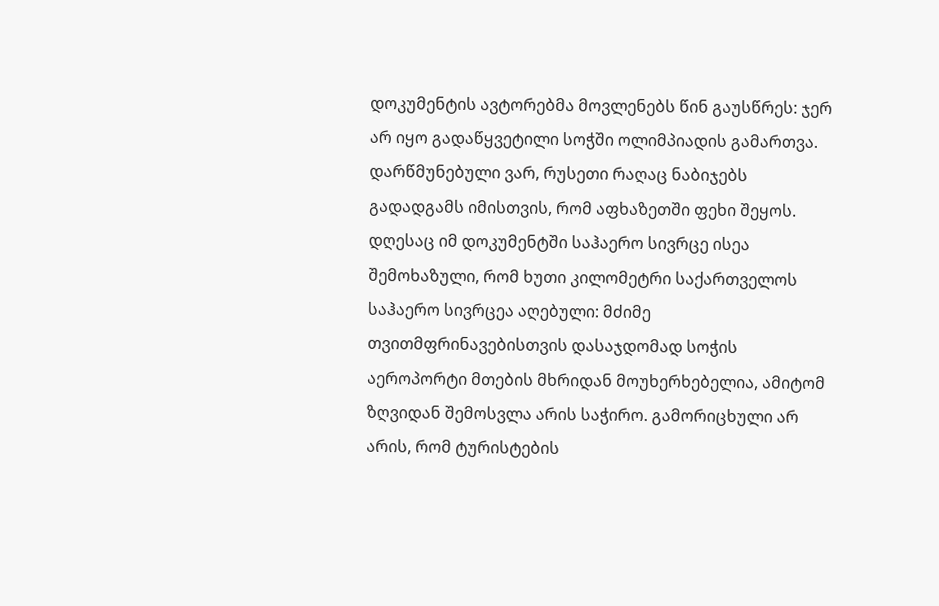დოკუმენტის ავტორებმა მოვლენებს წინ გაუსწრეს: ჯერ არ იყო გადაწყვეტილი სოჭში ოლიმპიადის გამართვა. დარწმუნებული ვარ, რუსეთი რაღაც ნაბიჯებს გადადგამს იმისთვის, რომ აფხაზეთში ფეხი შეყოს. დღესაც იმ დოკუმენტში საჰაერო სივრცე ისეა შემოხაზული, რომ ხუთი კილომეტრი საქართველოს საჰაერო სივრცეა აღებული: მძიმე თვითმფრინავებისთვის დასაჯდომად სოჭის აეროპორტი მთების მხრიდან მოუხერხებელია, ამიტომ ზღვიდან შემოსვლა არის საჭირო. გამორიცხული არ არის, რომ ტურისტების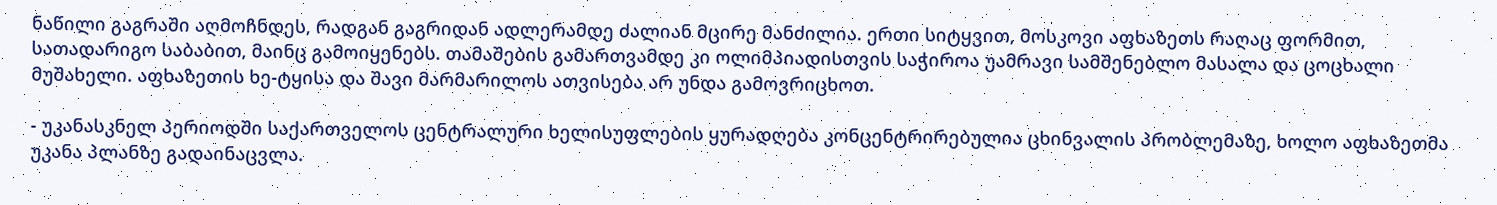ნაწილი გაგრაში აღმოჩნდეს, რადგან გაგრიდან ადლერამდე ძალიან მცირე მანძილია. ერთი სიტყვით, მოსკოვი აფხაზეთს რაღაც ფორმით, სათადარიგო საბაბით, მაინც გამოიყენებს. თამაშების გამართვამდე კი ოლიმპიადისთვის საჭიროა უამრავი სამშენებლო მასალა და ცოცხალი მუშახელი. აფხაზეთის ხე-ტყისა და შავი მარმარილოს ათვისება არ უნდა გამოვრიცხოთ.

- უკანასკნელ პერიოდში საქართველოს ცენტრალური ხელისუფლების ყურადღება კონცენტრირებულია ცხინვალის პრობლემაზე, ხოლო აფხაზეთმა უკანა პლანზე გადაინაცვლა.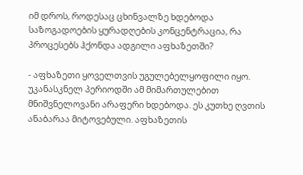იმ დროს, როდესაც ცხინვალზე ხდებოდა საზოგადოების ყურადღების კონცენტრაცია, რა პროცესებს ჰქონდა ადგილი აფხაზეთში?

- აფხაზეთი ყოველთვის უგულებელყოფილი იყო. უკანასკნელ პერიოდში ამ მიმართულებით მნიშვნელოვანი არაფერი ხდებოდა. ეს კუთხე ღვთის ანაბარაა მიტოვებული. აფხაზეთის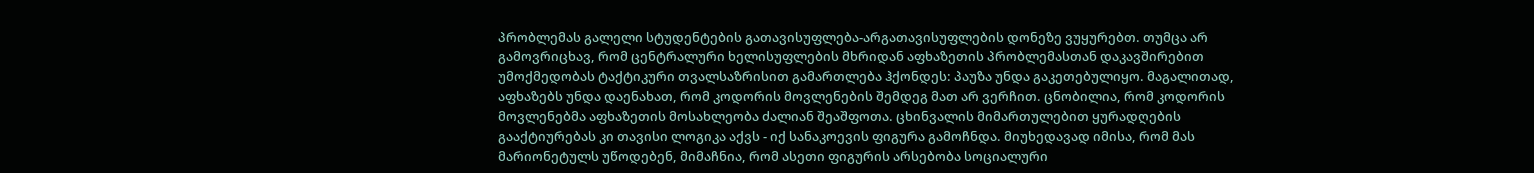პრობლემას გალელი სტუდენტების გათავისუფლება-არგათავისუფლების დონეზე ვუყურებთ. თუმცა არ გამოვრიცხავ, რომ ცენტრალური ხელისუფლების მხრიდან აფხაზეთის პრობლემასთან დაკავშირებით უმოქმედობას ტაქტიკური თვალსაზრისით გამართლება ჰქონდეს: პაუზა უნდა გაკეთებულიყო. მაგალითად, აფხაზებს უნდა დაენახათ, რომ კოდორის მოვლენების შემდეგ მათ არ ვერჩით. ცნობილია, რომ კოდორის მოვლენებმა აფხაზეთის მოსახლეობა ძალიან შეაშფოთა. ცხინვალის მიმართულებით ყურადღების გააქტიურებას კი თავისი ლოგიკა აქვს - იქ სანაკოევის ფიგურა გამოჩნდა. მიუხედავად იმისა, რომ მას მარიონეტულს უწოდებენ, მიმაჩნია, რომ ასეთი ფიგურის არსებობა სოციალური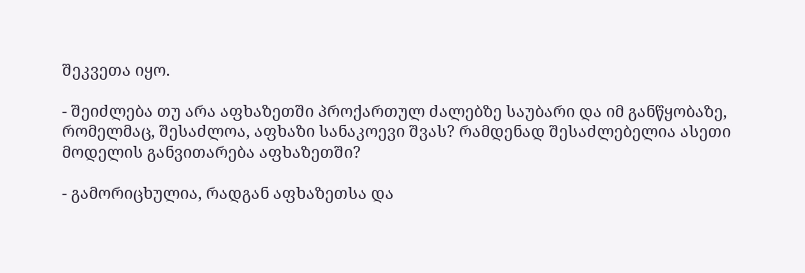შეკვეთა იყო.

- შეიძლება თუ არა აფხაზეთში პროქართულ ძალებზე საუბარი და იმ განწყობაზე, რომელმაც, შესაძლოა, აფხაზი სანაკოევი შვას? რამდენად შესაძლებელია ასეთი მოდელის განვითარება აფხაზეთში?

- გამორიცხულია, რადგან აფხაზეთსა და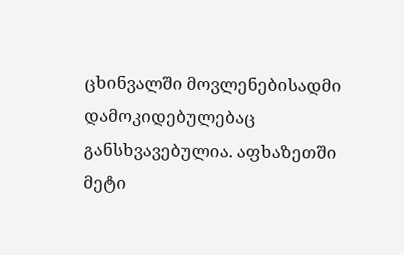ცხინვალში მოვლენებისადმი დამოკიდებულებაც განსხვავებულია. აფხაზეთში მეტი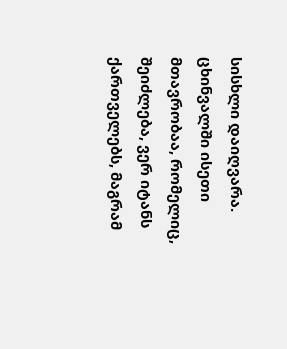სისხლი დაიღვარა. ცხინვალში ისეთი მთავრობაა, რომელიც, შეიძლება, ვერ იტანს ქართველებს, მაგრამ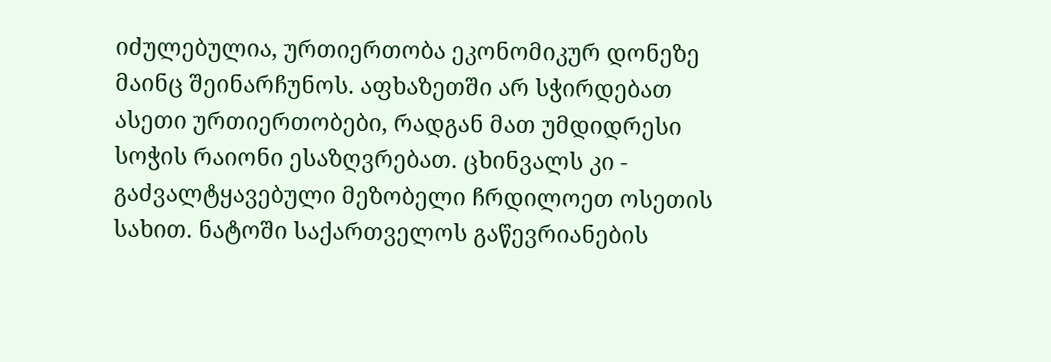იძულებულია, ურთიერთობა ეკონომიკურ დონეზე მაინც შეინარჩუნოს. აფხაზეთში არ სჭირდებათ ასეთი ურთიერთობები, რადგან მათ უმდიდრესი სოჭის რაიონი ესაზღვრებათ. ცხინვალს კი - გაძვალტყავებული მეზობელი ჩრდილოეთ ოსეთის სახით. ნატოში საქართველოს გაწევრიანების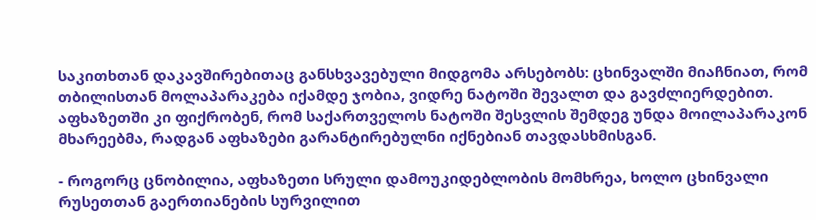საკითხთან დაკავშირებითაც განსხვავებული მიდგომა არსებობს: ცხინვალში მიაჩნიათ, რომ თბილისთან მოლაპარაკება იქამდე ჯობია, ვიდრე ნატოში შევალთ და გავძლიერდებით. აფხაზეთში კი ფიქრობენ, რომ საქართველოს ნატოში შესვლის შემდეგ უნდა მოილაპარაკონ მხარეებმა, რადგან აფხაზები გარანტირებულნი იქნებიან თავდასხმისგან.

- როგორც ცნობილია, აფხაზეთი სრული დამოუკიდებლობის მომხრეა, ხოლო ცხინვალი რუსეთთან გაერთიანების სურვილით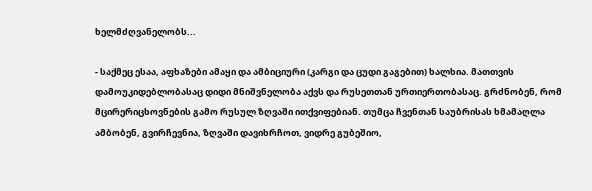ხელმძღვანელობს...

- საქმეც ესაა, აფხაზები ამაყი და ამბიციური (კარგი და ცუდი გაგებით) ხალხია. მათთვის დამოუკიდებლობასაც დიდი მნიშვნელობა აქვს და რუსეთთან ურთიერთობასაც. გრძნობენ, რომ მცირერიცხოვნების გამო რუსულ ზღვაში ითქვიფებიან. თუმცა ჩვენთან საუბრისას ხმამაღლა ამბობენ, გვირჩევნია, ზღვაში დავიხრჩოთ, ვიდრე გუბეშიო,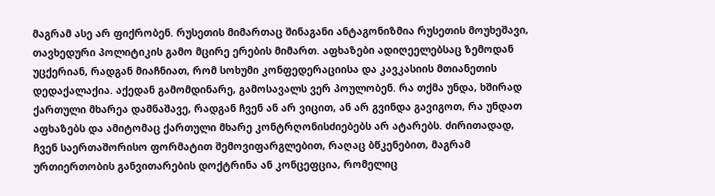მაგრამ ასე არ ფიქრობენ. რუსეთის მიმართაც შინაგანი ანტაგონიზმია რუსეთის მოუხეშავი, თავხედური პოლიტიკის გამო მცირე ერების მიმართ. აფხაზები ადიღეელებსაც ზემოდან უცქერიან, რადგან მიაჩნიათ, რომ სოხუმი კონფედერაციისა და კავკასიის მთიანეთის დედაქალაქია. აქედან გამომდინარე, გამოსავალს ვერ პოულობენ. რა თქმა უნდა, ხშირად ქართული მხარეა დამნაშავე, რადგან ჩვენ ან არ ვიცით, ან არ გვინდა გავიგოთ, რა უნდათ აფხაზებს და ამიტომაც ქართული მხარე კონტრღონისძიებებს არ ატარებს. ძირითადად, ჩვენ საერთაშორისო ფორმატით შემოვიფარგლებით, რაღაც ბწკენებით, მაგრამ ურთიერთობის განვითარების დოქტრინა ან კონცეფცია, რომელიც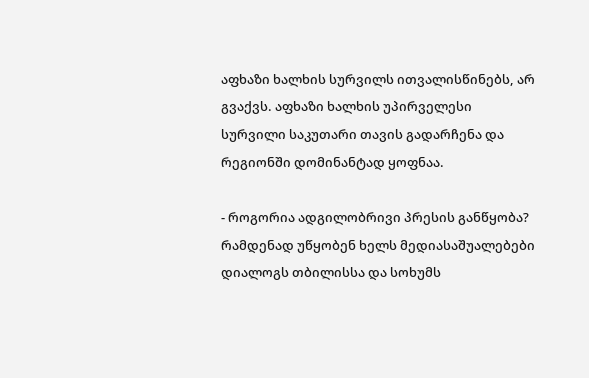აფხაზი ხალხის სურვილს ითვალისწინებს, არ გვაქვს. აფხაზი ხალხის უპირველესი სურვილი საკუთარი თავის გადარჩენა და რეგიონში დომინანტად ყოფნაა.

- როგორია ადგილობრივი პრესის განწყობა? რამდენად უწყობენ ხელს მედიასაშუალებები დიალოგს თბილისსა და სოხუმს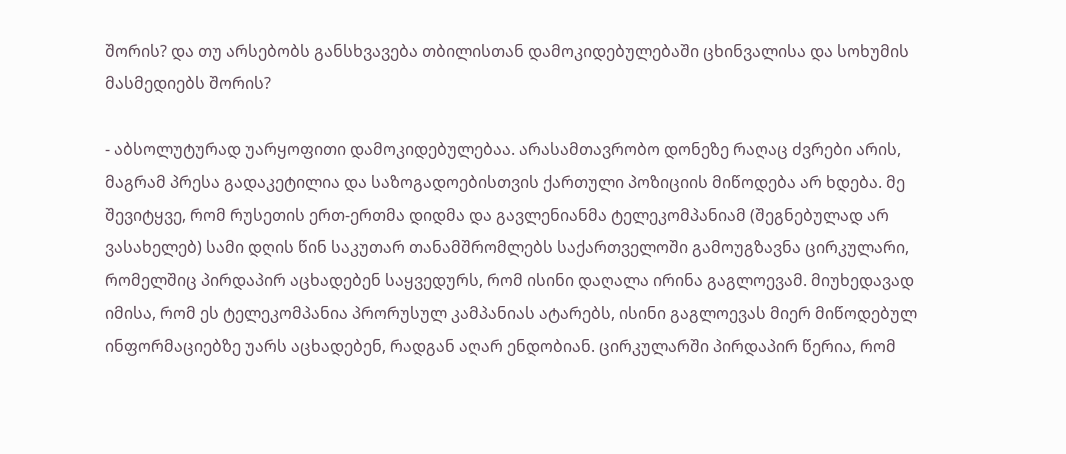შორის? და თუ არსებობს განსხვავება თბილისთან დამოკიდებულებაში ცხინვალისა და სოხუმის მასმედიებს შორის?

- აბსოლუტურად უარყოფითი დამოკიდებულებაა. არასამთავრობო დონეზე რაღაც ძვრები არის, მაგრამ პრესა გადაკეტილია და საზოგადოებისთვის ქართული პოზიციის მიწოდება არ ხდება. მე შევიტყვე, რომ რუსეთის ერთ-ერთმა დიდმა და გავლენიანმა ტელეკომპანიამ (შეგნებულად არ ვასახელებ) სამი დღის წინ საკუთარ თანამშრომლებს საქართველოში გამოუგზავნა ცირკულარი, რომელშიც პირდაპირ აცხადებენ საყვედურს, რომ ისინი დაღალა ირინა გაგლოევამ. მიუხედავად იმისა, რომ ეს ტელეკომპანია პრორუსულ კამპანიას ატარებს, ისინი გაგლოევას მიერ მიწოდებულ ინფორმაციებზე უარს აცხადებენ, რადგან აღარ ენდობიან. ცირკულარში პირდაპირ წერია, რომ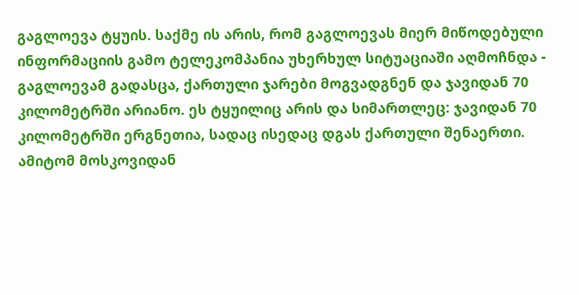გაგლოევა ტყუის. საქმე ის არის, რომ გაგლოევას მიერ მიწოდებული ინფორმაციის გამო ტელეკომპანია უხერხულ სიტუაციაში აღმოჩნდა - გაგლოევამ გადასცა, ქართული ჯარები მოგვადგნენ და ჯავიდან 70 კილომეტრში არიანო. ეს ტყუილიც არის და სიმართლეც: ჯავიდან 70 კილომეტრში ერგნეთია, სადაც ისედაც დგას ქართული შენაერთი. ამიტომ მოსკოვიდან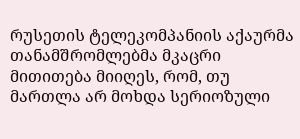რუსეთის ტელეკომპანიის აქაურმა თანამშრომლებმა მკაცრი მითითება მიიღეს, რომ, თუ მართლა არ მოხდა სერიოზული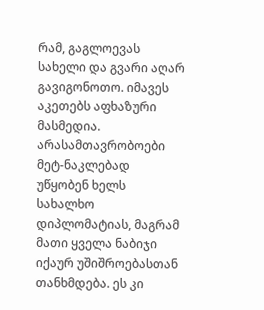რამ, გაგლოევას სახელი და გვარი აღარ გავიგონოთო. იმავეს აკეთებს აფხაზური მასმედია. არასამთავრობოები მეტ-ნაკლებად უწყობენ ხელს სახალხო დიპლომატიას, მაგრამ მათი ყველა ნაბიჯი იქაურ უშიშროებასთან თანხმდება. ეს კი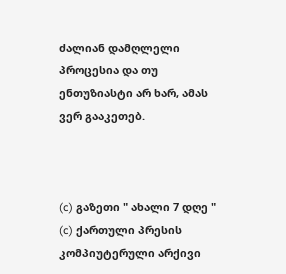ძალიან დამღლელი პროცესია და თუ ენთუზიასტი არ ხარ, ამას ვერ გააკეთებ.



(c) გაზეთი " ახალი 7 დღე "
(c) ქართული პრესის კომპიუტერული არქივი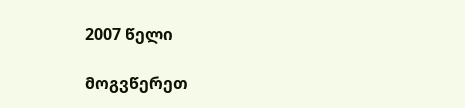2007 წელი

მოგვწერეთ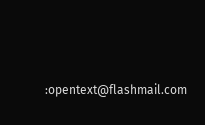:opentext@flashmail.com